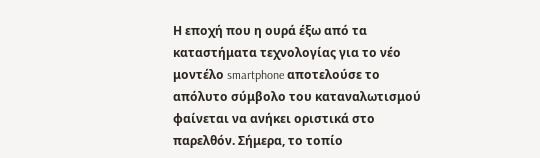Η εποχή που η ουρά έξω από τα καταστήματα τεχνολογίας για το νέο μοντέλο smartphone αποτελούσε το απόλυτο σύμβολο του καταναλωτισμού φαίνεται να ανήκει οριστικά στο παρελθόν. Σήμερα, το τοπίο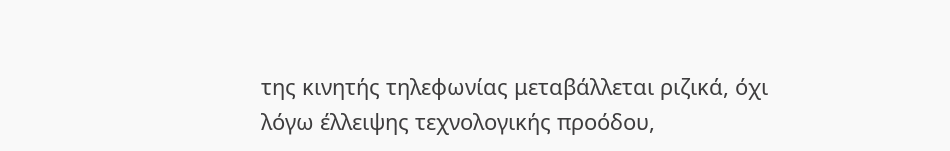της κινητής τηλεφωνίας μεταβάλλεται ριζικά, όχι λόγω έλλειψης τεχνολογικής προόδου,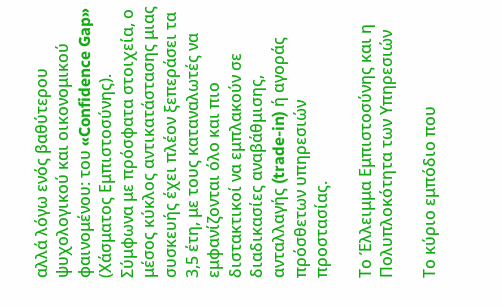αλλά λόγω ενός βαθύτερου ψυχολογικού και οικονομικού φαινομένου: του «Confidence Gap» (Χάσματος Εμπιστοσύνης). Σύμφωνα με πρόσφατα στοιχεία, ο μέσος κύκλος αντικατάστασης μιας συσκευής έχει πλέον ξεπεράσει τα 3,5 έτη, με τους καταναλωτές να εμφανίζονται όλο και πιο διστακτικοί να εμπλακούν σε διαδικασίες αναβάθμισης, ανταλλαγής (trade-in) ή αγοράς πρόσθετων υπηρεσιών προστασίας.

Το Έλλειμμα Εμπιστοσύνης και η Πολυπλοκότητα των Υπηρεσιών

Το κύριο εμπόδιο που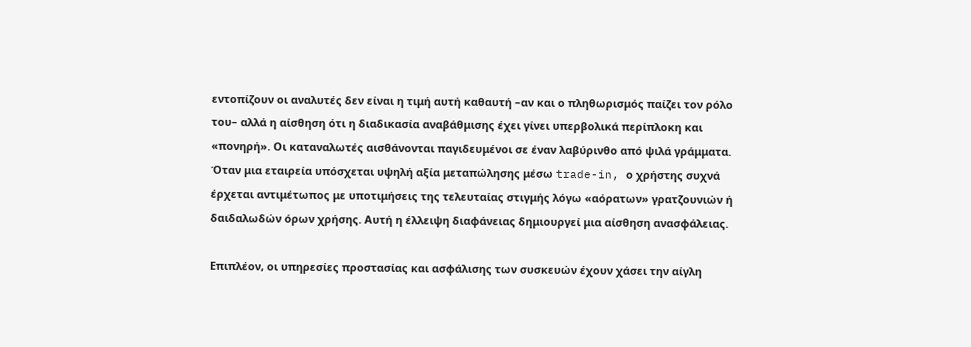εντοπίζουν οι αναλυτές δεν είναι η τιμή αυτή καθαυτή –αν και ο πληθωρισμός παίζει τον ρόλο του– αλλά η αίσθηση ότι η διαδικασία αναβάθμισης έχει γίνει υπερβολικά περίπλοκη και «πονηρή». Οι καταναλωτές αισθάνονται παγιδευμένοι σε έναν λαβύρινθο από ψιλά γράμματα. Όταν μια εταιρεία υπόσχεται υψηλή αξία μεταπώλησης μέσω trade-in, ο χρήστης συχνά έρχεται αντιμέτωπος με υποτιμήσεις της τελευταίας στιγμής λόγω «αόρατων» γρατζουνιών ή δαιδαλωδών όρων χρήσης. Αυτή η έλλειψη διαφάνειας δημιουργεί μια αίσθηση ανασφάλειας.

Επιπλέον, οι υπηρεσίες προστασίας και ασφάλισης των συσκευών έχουν χάσει την αίγλη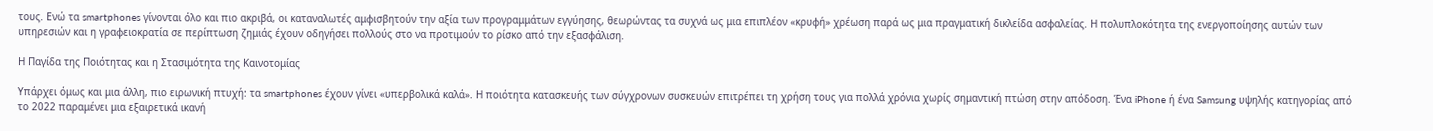τους. Ενώ τα smartphones γίνονται όλο και πιο ακριβά, οι καταναλωτές αμφισβητούν την αξία των προγραμμάτων εγγύησης, θεωρώντας τα συχνά ως μια επιπλέον «κρυφή» χρέωση παρά ως μια πραγματική δικλείδα ασφαλείας. Η πολυπλοκότητα της ενεργοποίησης αυτών των υπηρεσιών και η γραφειοκρατία σε περίπτωση ζημιάς έχουν οδηγήσει πολλούς στο να προτιμούν το ρίσκο από την εξασφάλιση.

Η Παγίδα της Ποιότητας και η Στασιμότητα της Καινοτομίας

Υπάρχει όμως και μια άλλη, πιο ειρωνική πτυχή: τα smartphones έχουν γίνει «υπερβολικά καλά». Η ποιότητα κατασκευής των σύγχρονων συσκευών επιτρέπει τη χρήση τους για πολλά χρόνια χωρίς σημαντική πτώση στην απόδοση. Ένα iPhone ή ένα Samsung υψηλής κατηγορίας από το 2022 παραμένει μια εξαιρετικά ικανή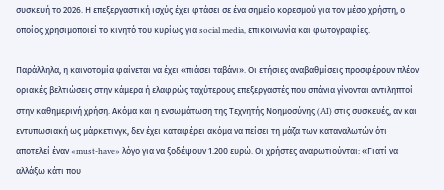συσκευή το 2026. Η επεξεργαστική ισχύς έχει φτάσει σε ένα σημείο κορεσμού για τον μέσο χρήστη, ο οποίος χρησιμοποιεί το κινητό του κυρίως για social media, επικοινωνία και φωτογραφίες.

Παράλληλα, η καινοτομία φαίνεται να έχει «πιάσει ταβάνι». Οι ετήσιες αναβαθμίσεις προσφέρουν πλέον οριακές βελτιώσεις στην κάμερα ή ελαφρώς ταχύτερους επεξεργαστές που σπάνια γίνονται αντιληπτοί στην καθημερινή χρήση. Ακόμα και η ενσωμάτωση της Τεχνητής Νοημοσύνης (AI) στις συσκευές, αν και εντυπωσιακή ως μάρκετινγκ, δεν έχει καταφέρει ακόμα να πείσει τη μάζα των καταναλωτών ότι αποτελεί έναν «must-have» λόγο για να ξοδέψουν 1.200 ευρώ. Οι χρήστες αναρωτιούνται: «Γιατί να αλλάξω κάτι που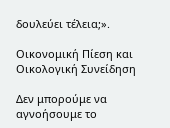δουλεύει τέλεια;».

Οικονομική Πίεση και Οικολογική Συνείδηση

Δεν μπορούμε να αγνοήσουμε το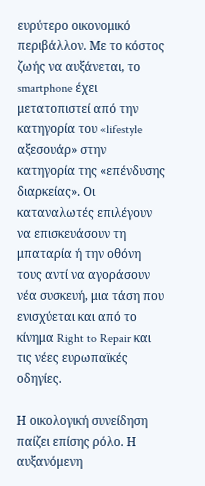ευρύτερο οικονομικό περιβάλλον. Με το κόστος ζωής να αυξάνεται, το smartphone έχει μετατοπιστεί από την κατηγορία του «lifestyle αξεσουάρ» στην κατηγορία της «επένδυσης διαρκείας». Οι καταναλωτές επιλέγουν να επισκευάσουν τη μπαταρία ή την οθόνη τους αντί να αγοράσουν νέα συσκευή, μια τάση που ενισχύεται και από το κίνημα Right to Repair και τις νέες ευρωπαϊκές οδηγίες.

Η οικολογική συνείδηση παίζει επίσης ρόλο. Η αυξανόμενη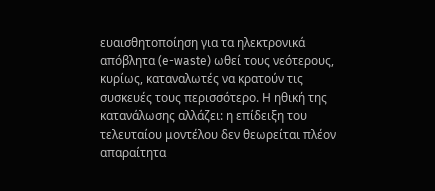ευαισθητοποίηση για τα ηλεκτρονικά απόβλητα (e-waste) ωθεί τους νεότερους, κυρίως, καταναλωτές να κρατούν τις συσκευές τους περισσότερο. Η ηθική της κατανάλωσης αλλάζει: η επίδειξη του τελευταίου μοντέλου δεν θεωρείται πλέον απαραίτητα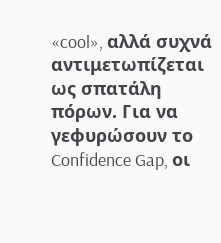«cool», αλλά συχνά αντιμετωπίζεται ως σπατάλη πόρων. Για να γεφυρώσουν το Confidence Gap, οι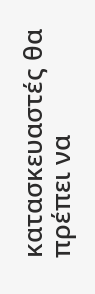κατασκευαστές θα πρέπει να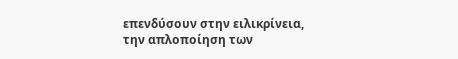επενδύσουν στην ειλικρίνεια, την απλοποίηση των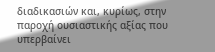διαδικασιών και, κυρίως, στην παροχή ουσιαστικής αξίας που υπερβαίνει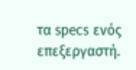τα specs ενός επεξεργαστή.